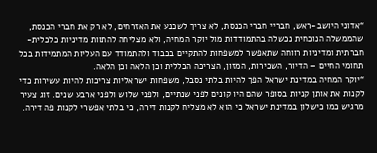“אדוני היושב-ראש, חבריי חברי הכנסת, לא צריך לשכנע את האזרחים, לא רק את חברי הכנסת, שהממשלה הנוכחית נכשלה בהתמודדות מול יוקר המחיה, ולא מצליחה להתוות מדיניות כלכלית-חברתית ומדיניות רווחה שתאפשר למשפחות להתקיים בכבוד ולהתמודד עם העליות המתמידות בכל תחומי החיים – הדיור, השכירות, המזון, הצריכה הכללית וכן הלאה וכן הלאה.
“יוקר המחיה במדינת ישראל הפך להיות בלתי נסבל, משפחות ישראליות צריכות להיות עשירות כדי לקנות את אותן קניות בסופר שהם היו קונים לפני שנתיים, ולפני שלוש ולפני ארבע שנים. זוג צעיר מרגיש כמו כישלון במדינת ישראל כי הוא לא מצליח לקנות דירה, כי בלתי אפשרי לקנות פה דירה.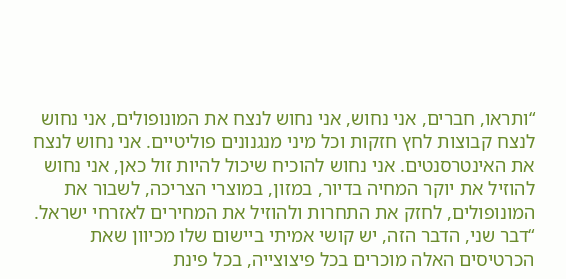“ותראו, חברים, אני נחוש, אני נחוש לנצח את המונופולים, אני נחוש לנצח קבוצות לחץ חזקות וכל מיני מנגנונים פוליטיים. אני נחוש לנצח את האינטרסנטים. אני נחוש להוכיח שיכול להיות זול כאן, אני נחוש להוזיל את יוקר המחיה בדיור, במזון, במוצרי הצריכה, לשבור את המונופולים, לחזק את התחרות ולהוזיל את המחירים לאזרחי ישראל.
“דבר שני, הדבר הזה, יש קושי אמיתי ביישום שלו מכיוון שאת הכרטיסים האלה מוכרים בכל פיצוצייה, בכל פינת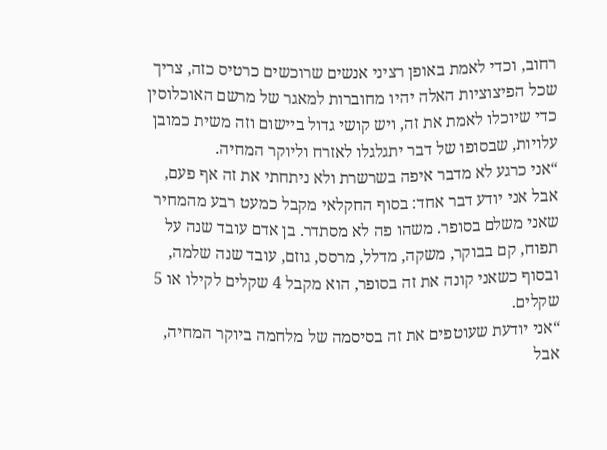רחוב, וכדי לאמת באופן רציני אנשים שרוכשים כרטיס כזה, צריך שכל הפיצוציות האלה יהיו מחוברות למאגר של מרשם האוכלוסין כדי שיוכלו לאמת את זה, ויש קושי גדול ביישום וזה משית כמובן עלויות, שבסופו של דבר יתגלגלו לאזרח וליוקר המחיה.
“אני כרגע לא מדבר איפה בשרשרת ולא ניתחתי את זה אף פעם, אבל אני יודע דבר אחד: בסוף החקלאי מקבל כמעט רבע מהמחיר שאני משלם בסופר. משהו פה לא מסתדר. בן אדם עובד שנה על תפוח, קם בבוקר, משקה, מדלל, מרסס, גוזם, עובד שנה שלמה, ובסוף כשאני קונה את זה בסופר, הוא מקבל 4 שקלים לקילו או 5 שקלים.
“אני יודעת שעוטפים את זה בסיסמה של מלחמה ביוקר המחיה, אבל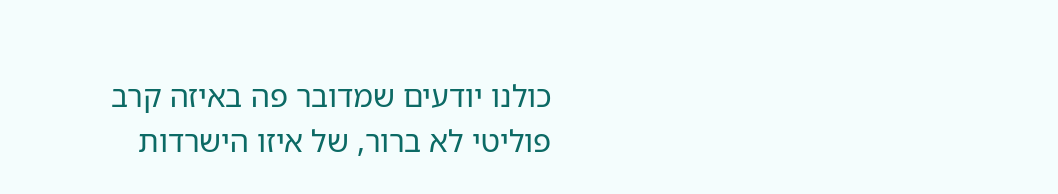כולנו יודעים שמדובר פה באיזה קרב פוליטי לא ברור, של איזו הישרדות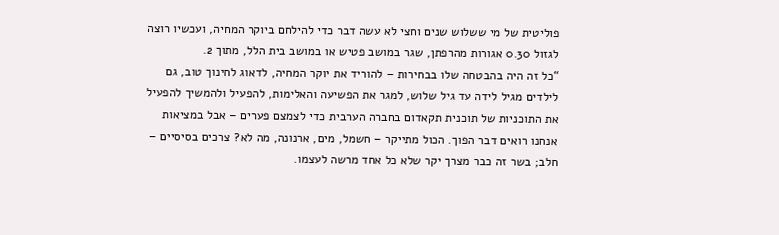פוליטית של מי ששלוש שנים וחצי לא עשה דבר כדי להילחם ביוקר המחיה, ועכשיו רוצה לגזול 0.30 אגורות מהרפתן, שגר במושב פטיש או במושב בית הלל, מתוך 2.
“כל זה היה בהבטחה שלו בבחירות – להוריד את יוקר המחיה, לדאוג לחינוך טוב, גם לילדים מגיל לידה עד גיל שלוש, למגר את הפשיעה והאלימות, להפעיל ולהמשיך להפעיל את התוכניות של תוכנית תקאדום בחברה הערבית כדי לצמצם פערים – אבל במציאות אנחנו רואים דבר הפוך. הכול מתייקר – חשמל, מים, ארנונה, מה לא? צרכים בסיסיים – חלב; בשר זה כבר מצרך יקר שלא כל אחד מרשה לעצמו.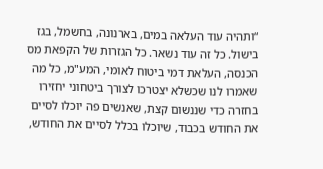“ותהיה עוד העלאה במים, בארנונה, בחשמל, בגז בישול. כל זה עוד נשאר. כל הגזרות של הקפאת מס הכנסה, העלאת דמי ביטוח לאומי, המע"מ, כל מה שאמרו לנו שכשלא יצטרכו לצורך ביטחוני יחזירו בחזרה כדי שננשום קצת, שאנשים פה יוכלו לסיים את החודש בכבוד, שיוכלו בכלל לסיים את החודש,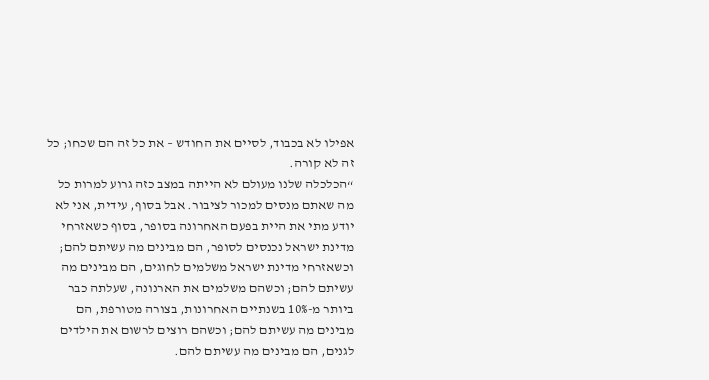אפילו לא בכבוד, לסיים את החודש – את כל זה הם שכחו; כל זה לא קורה.
“הכלכלה שלנו מעולם לא הייתה במצב כזה גרוע למרות כל מה שאתם מנסים למכור לציבור. אבל בסוף, עידית, אני לא יודע מתי את היית בפעם האחרונה בסופר, בסוף כשאזרחי מדינת ישראל נכנסים לסופר, הם מבינים מה עשיתם להם; וכשאזרחי מדינת ישראל משלמים לחוגים, הם מבינים מה עשיתם להם; וכשהם משלמים את הארנונה, שעלתה כבר ביותר מ-10% בשנתיים האחרונות, בצורה מטורפת, הם מבינים מה עשיתם להם; וכשהם רוצים לרשום את הילדים לגנים, הם מבינים מה עשיתם להם.